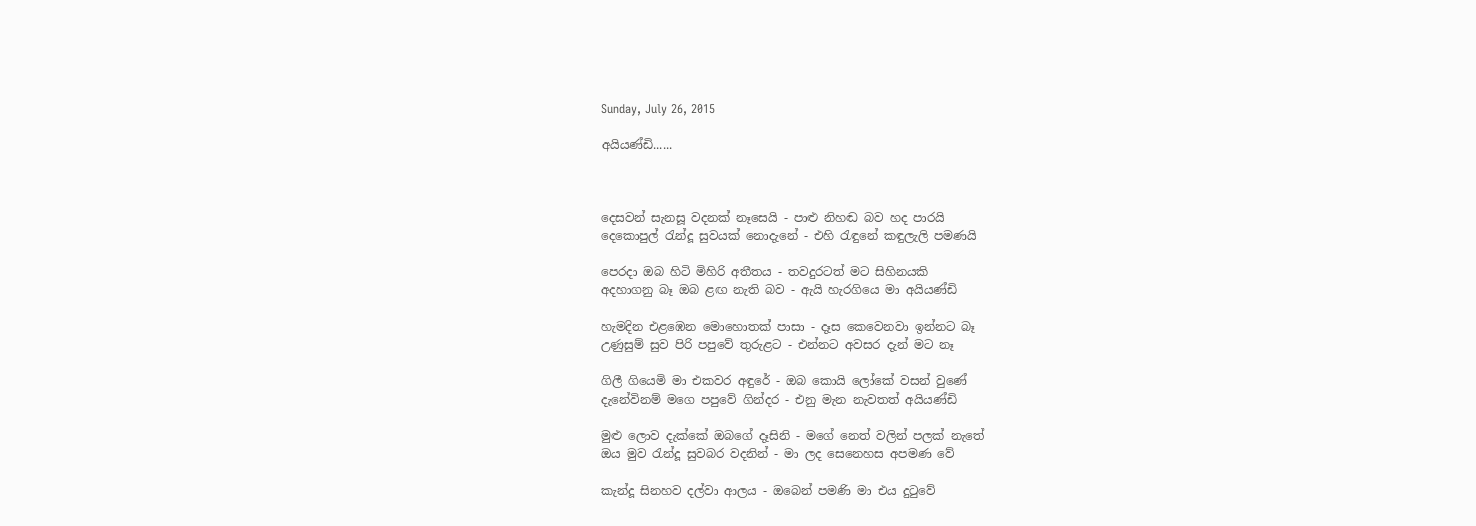Sunday, July 26, 2015

අයියණ්ඩි......



දෙසවන් සැනසූ වදනක් නෑසෙයි - පාළු නිහඬ බව හද පාරයි
දෙකොපුල් රැන්දූ සුවයක් නොදැනේ - එහි රැඳුනේ කඳුලැලි පමණයි

පෙරදා ඔබ හිටි මිහිරි අතීතය - තවදුරටත් මට සිහිනයකි
අදහාගනු බෑ ඔබ ළඟ නැති බව - ඇයි හැරගියෙ මා අයියණ්ඩි

හැමදින එළඹෙන මොහොතක් පාසා - දෑස කෙවෙනවා ඉන්නට බෑ
උණුසුම් සුව පිරි පපුවේ තුරුළට - එන්නට අවසර දැන් මට නෑ

ගිලී ගියෙමි මා එකවර අඳුරේ - ඔබ කොයි ලෝකේ වසන් වුණේ
දැනේවිනම් මගෙ පපුවේ ගින්දර - එනු මැන නැවතත් අයියණ්ඩි

මුළු ලොව දැක්කේ ඔබගේ දෑසිනි - මගේ නෙත් වලින් පලක් නැතේ
ඔය මුව රැන්දූ සුවබර වදනින් - මා ලද සෙනෙහස අපමණ වේ

කැන්දූ සිනහව දල්වා ආලය - ඔබෙන් පමණි මා එය දුටුවේ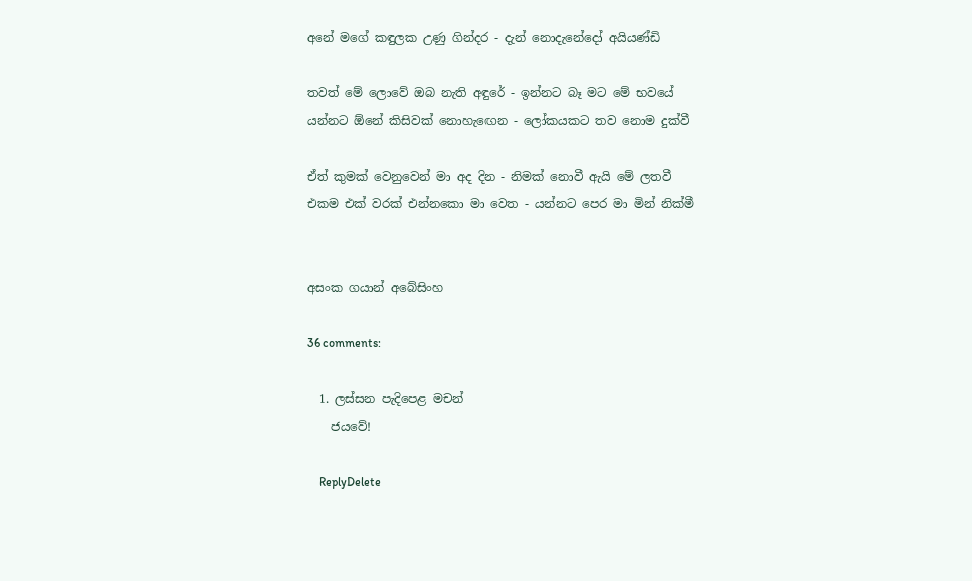අනේ මගේ කඳුලක උණු ගින්දර - දැන් නොදැනේදෝ අයියණ්ඩි

තවත් මේ ලොවේ ඔබ නැති අඳුරේ - ඉන්නට බෑ මට මේ භවයේ
යන්නට ඕනේ කිසිවක් නොහැඟෙන - ලෝකයකට තව නොම දුක්වී

ඒත් කුමක් වෙනුවෙන් මා අද දින - නිමක් නොවී ඇයි මේ ලතවී
එකම එක් වරක් එන්නකො මා වෙත - යන්නට පෙර මා මින් නික්මී


අසංක ගයාන් අබේසිංහ

36 comments:

  1. ලස්සන පැදිපෙළ මචන්
    ජයවේ!

    ReplyDelete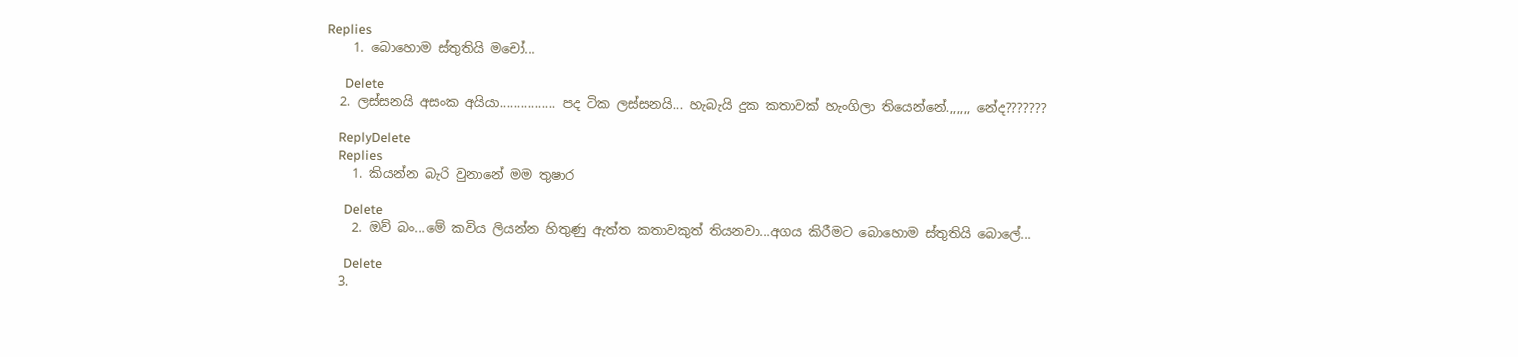Replies
    1. බොහොම ස්තුතියි මචෝ...

      Delete
  2. ලස්සනයි අසංක අයියා................ පද ටික ලස්සනයි... හැබැයි දුක කතාවක් හැංගිලා තියෙන්නේ.,,,,,, න‍ේද???????

    ReplyDelete
    Replies
    1. කියන්න බැරි වුනානේ මම තුෂාර

      Delete
    2. ඔව් බං...මේ කවිය ලියන්න හිතුණු ඇත්ත කතාවකුත් තියනවා...අගය කිරීමට බොහොම ස්තුතියි බොලේ...

      Delete
  3.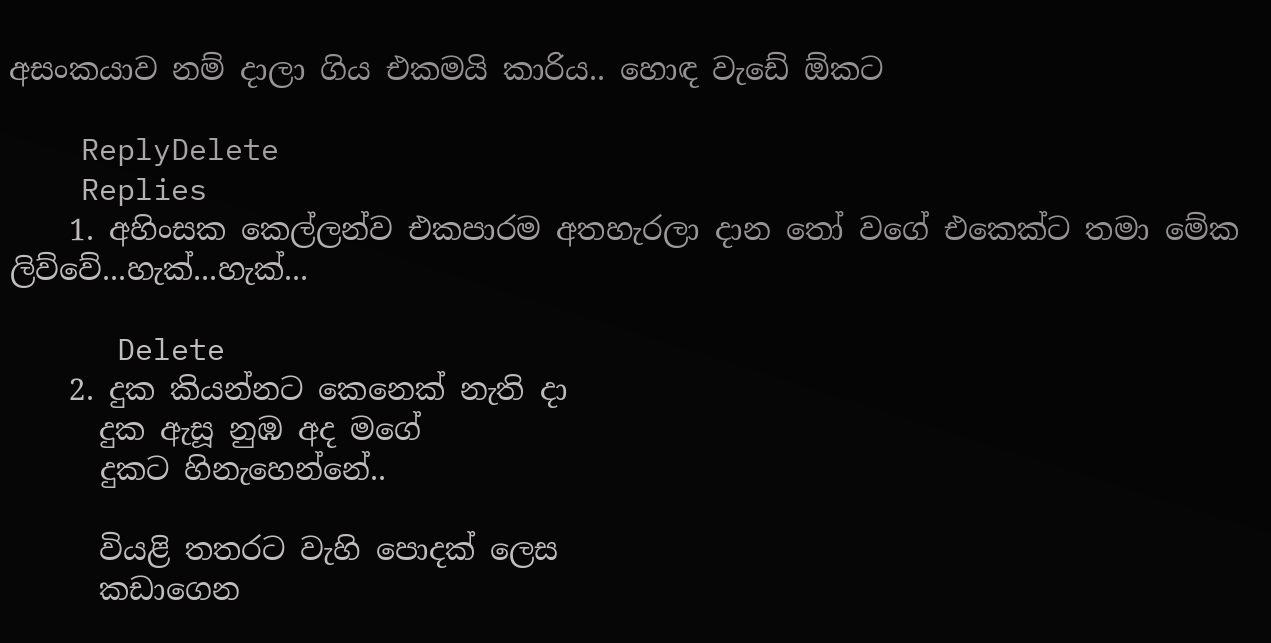අසංකයාව නම් දාලා ගිය එකමයි කාරිය.. හොඳ වැඩේ ඕකට

    ReplyDelete
    Replies
    1. අහිංසක කෙල්ලන්ව එකපාරම අතහැරලා දාන තෝ වගේ එකෙක්ට තමා මේක ලිව්වේ...හැක්...හැක්...

      Delete
    2. දුක කියන්නට කෙනෙක් නැති දා
      දුක ඇසූ නුඹ අද මගේ
      දුකට හිනැහෙන්නේ..

      වියළි තතරට වැහි පොදක් ලෙස
      කඩාගෙන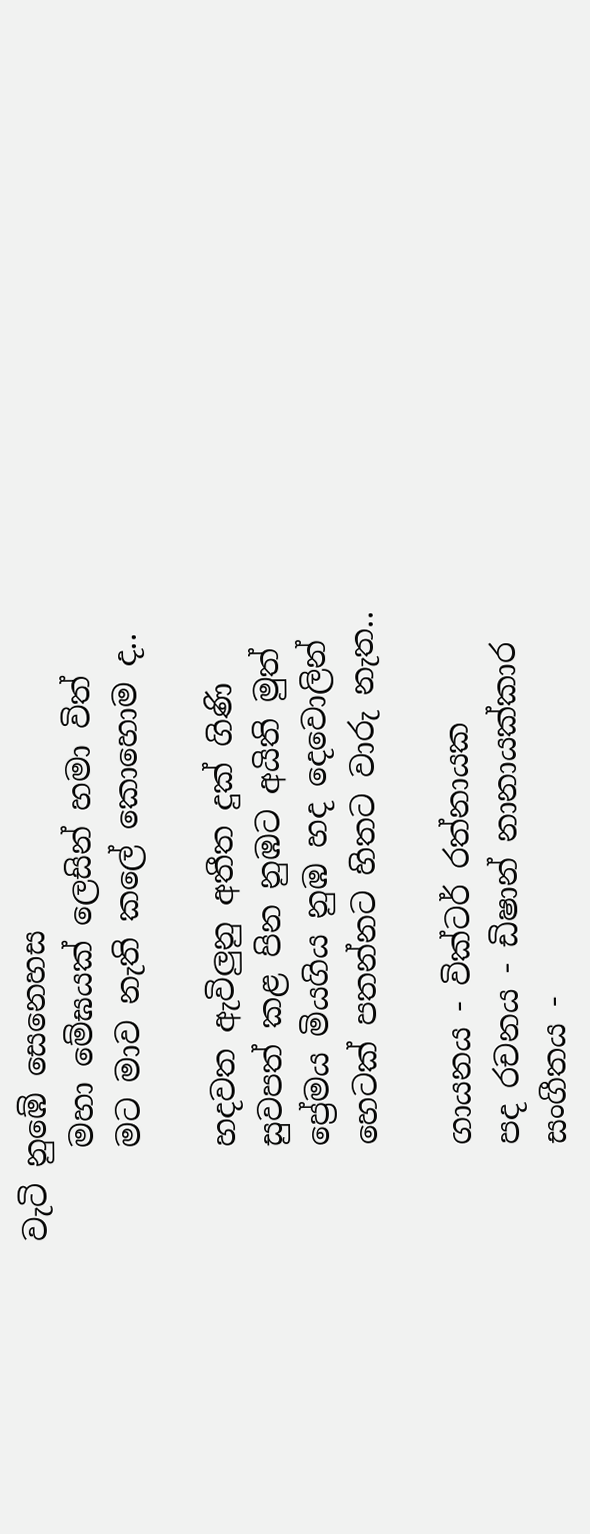වැටි නුඹේ සෙනෙහස
      මහා මේඝයක් ලෙසින් හමා විත්
      මට මාව නැති කලේ කොහොම ද..

      හදවත ඇවිලුනු අතීත දුක් ගිණි
      සුවපත් කළ පින නුඹට අයිති මුත්
      ප්‍රේමය මියගිය නුඹ හද දෙවොලින්
      හෙටක් පතන්නට හිතට වාරු නැත..

      ගායනය - වික්ටර් රත්නායක
      පද රචනය - ඩිෂාන් නානායක්කාර
      සංගීතය -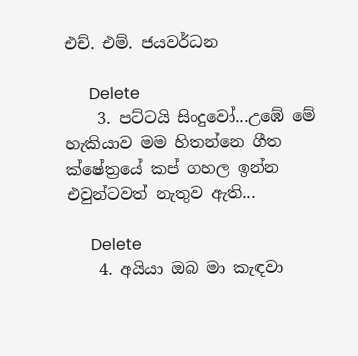එච්. එම්. ජයවර්ධන

      Delete
    3. පට්ටයි සිංදුවෝ...උඹේ මේ හැකියාව මම හිතන්නෙ ගීත ක්ෂේත්‍රයේ කප් ගහල ඉන්න එවුන්ටවත් නැතුව ඇති...

      Delete
    4. අයියා ඔබ මා කැඳවා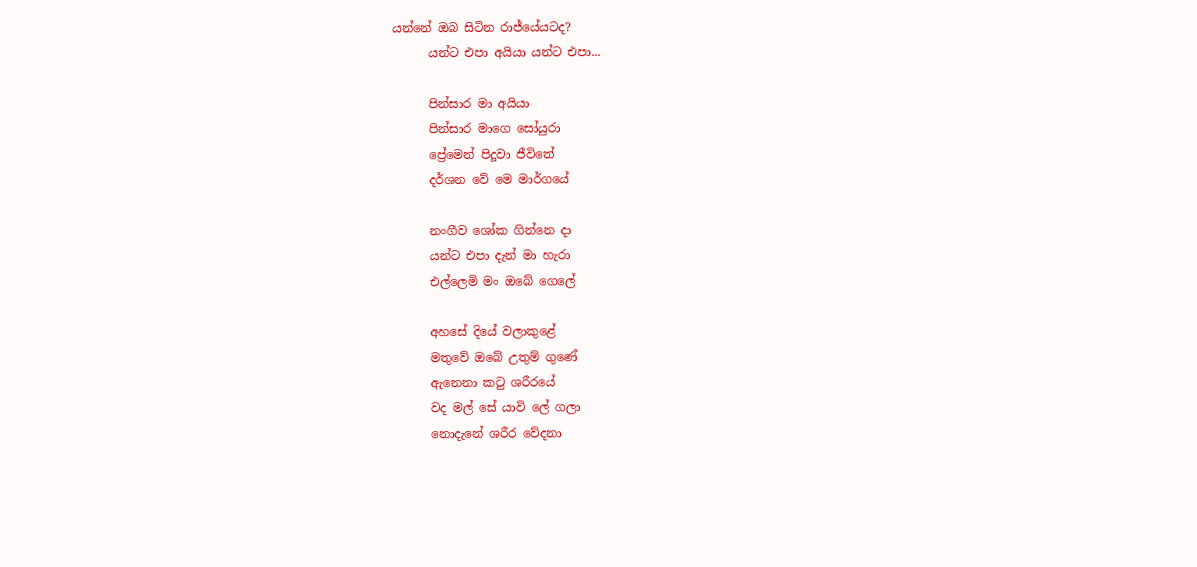යන්නේ ඔබ සිටින රාජ්යේයටද?
      යන්ට එපා අයියා යන්ට එපා...

      පින්සාර මා අයියා
      පින්සාර මාගෙ සෝයුරා
      ප්‍රේමෙන් පිදූවා ජීවිතේ
      දර්ශන වේ මෙ මාර්ගයේ

      නංගීව ශෝක ගින්නෙ දා
      යන්ට එපා දැන් මා හැරා
      එල්ලෙමි මං ඔබේ ගෙලේ

      අහසේ දියේ වලාකුළේ
      මතුවේ ඔබේ උතුම් ගුණේ
      ඇනෙනා කටු ශරීරයේ
      වද මල් සේ යාවි ලේ ගලා
      නොදැනේ ශරීර වේදනා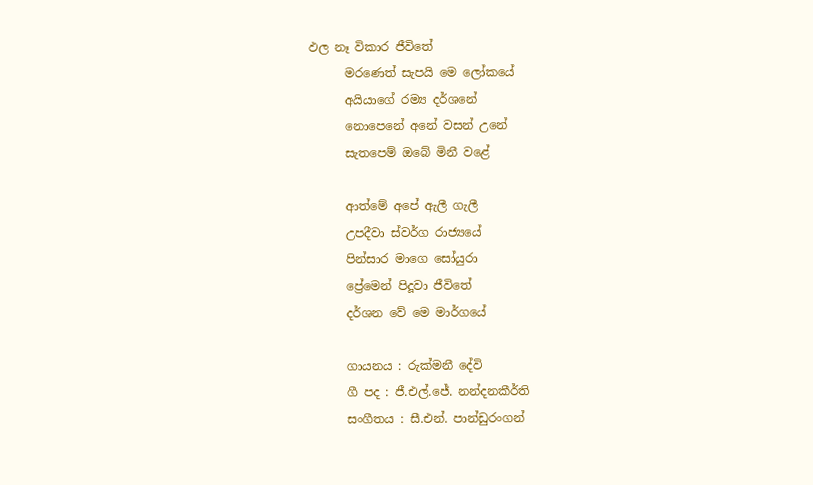ඵල නෑ විකාර ජීවිතේ
      මරණෙත් සැපයි මෙ ලෝකයේ
      අයියාගේ රම්‍ය දර්ශනේ
      නොපෙනේ අනේ වසන් උනේ
      සැතපෙම් ඔබේ මිනී වළේ

      ආත්මේ අපේ ඇලී ගැලී
      උපදීවා ස්වර්ග රාජ්‍යයේ
      පින්සාර මාගෙ සෝයුරා
      ප්‍රේමෙන් පිදූවා ජීවිතේ
      දර්ශන වේ මෙ මාර්ගයේ

      ගායනය : රුක්මනී දේවි
      ගී පද : ජී.එල්.ජේ. නන්දනකීර්ති
      සංගීතය : සී.එන්. පාන්ඩුරංගන්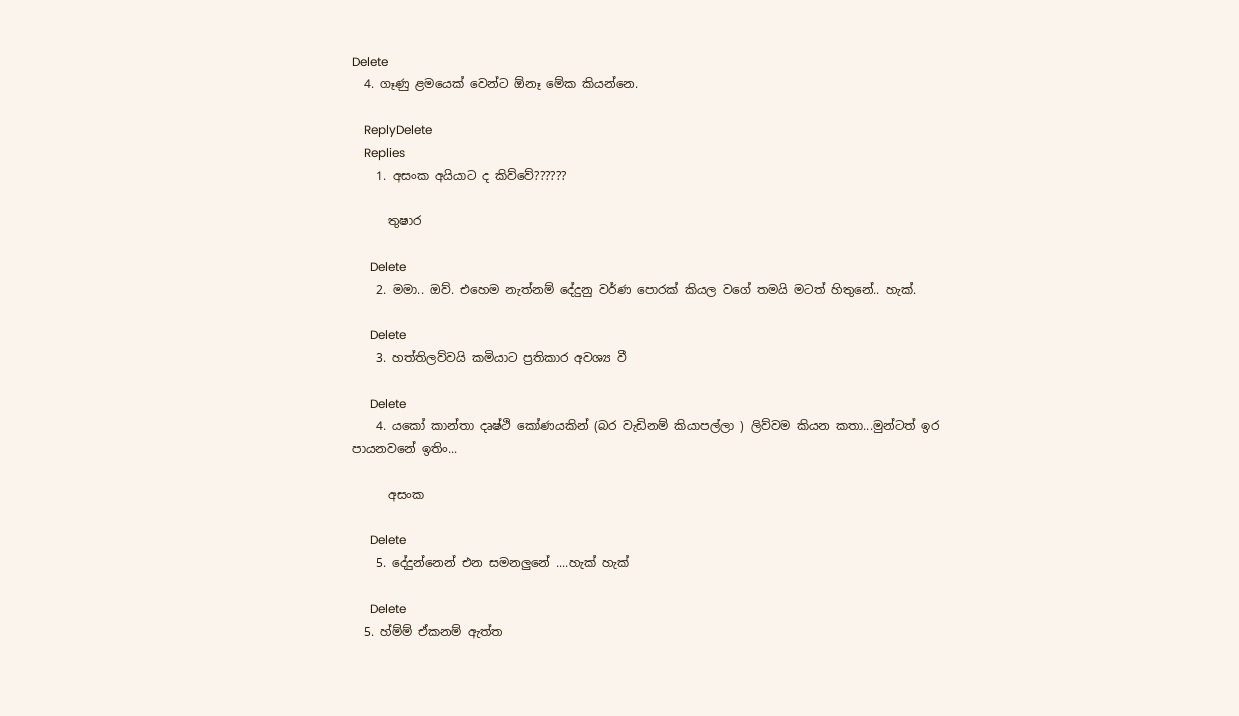Delete
  4. ගෑණු ළමයෙක් වෙන්ට ඕනෑ මේක කියන්නෙ.

    ReplyDelete
    Replies
    1. අසංක අයියාට ද කිව්වේ??????

      තුෂාර

      Delete
    2. මමා.. ඔව්. එහෙම නැත්නම් දේදුනු වර්ණ පොරක් කියල වගේ තමයි මටත් හිතුනේ.. හැක්.

      Delete
    3. හත්තිලව්වයි කමියාට ප්‍රතිකාර අවශ්‍ය වී

      Delete
    4. යකෝ කාන්තා දෘෂ්ථි කෝණයකින් (බර වැඩිනම් කියාපල්ලා ) ලිව්වම කියන කතා...මුන්ටත් ඉර පායනවනේ ඉතිං...

      අසංක

      Delete
    5. දේදුන්නෙන් එන සමනලුනේ ....හැක් හැක්

      Delete
  5. හ්ම්ම් ඒකනම් ඇත්ත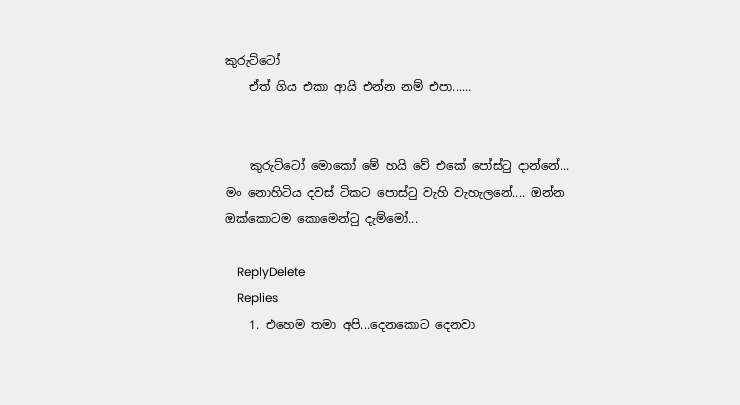කුරුට්ටෝ
    ඒත් ගිය එකා ආයි එන්න නම් එපා......


    කුරුට්ටෝ මොකෝ මේ හයි වේ එකේ පෝස්ටු දාන්නේ... මං නොහිටිය දවස් ටිකට පොස්ටු වැහි වැහැලනේ.... ඔන්න ඔක්කොටම කොමෙන්ටු දැම්මෝ...

    ReplyDelete
    Replies
    1. එහෙම තමා අපි...දෙනකොට දෙනවා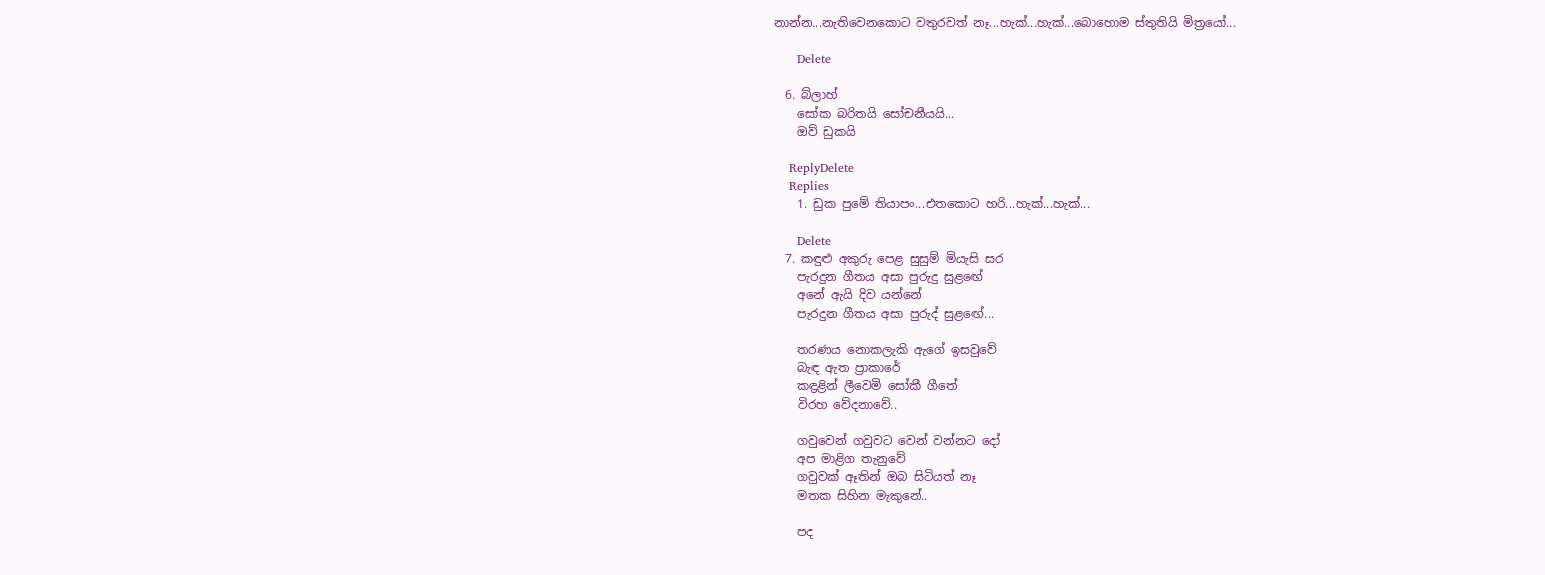නාන්න...නැතිවෙනකොට වතුරවත් නෑ...හැක්...හැක්...බොහොම ස්තුතියි මිත්‍රයෝ...

      Delete

  6. බ්ලාහ්
    සෝක බරිතයි සෝචනීයයි...
    ඔව් ඩුකයි

    ReplyDelete
    Replies
    1. ඩුක පුමේ තියාපං...එතකොට හරි...හැක්...හැක්...

      Delete
  7. කඳුළු අකුරු පෙළ සුසුම් මියැසි සර
    පැරදුන ගීතය අසා පුරුදු සුළ‍‍ඟේ
    අනේ ඇයි දිව යන්නේ
    පැරදුන ගීතය අසා පුරුද් සුළ‍ඟේ...

    තරණය නොකලැකි ඇගේ ඉසවුවේ
    බැඳ ඇත ප්‍රාකාරේ
    කඳ්‍රළින් ලීවෙමි සෝකී ගීතේ
    විරහ වේදනාවේ..

    ගවුවෙන් ගවුවට වෙන් වන්නට දෝ
    අප මාළිග තැනුවේ
    ගවුවක් ඈතින් ඔබ සිටියත් නෑ
    මතක සිහින මැකුනේ..

    පද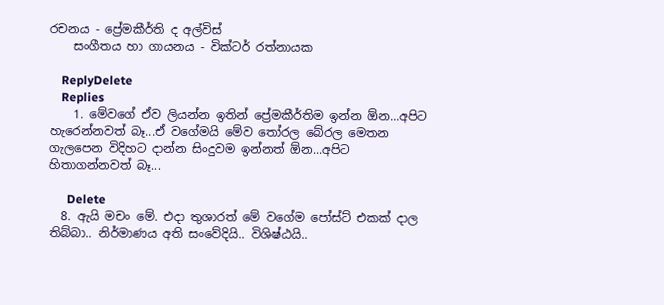රචනය - ප්‍රේමකීර්ති ද අල්විස්
    සංගීතය හා ගායනය - වික්ටර් රත්නායක

    ReplyDelete
    Replies
    1. මේවගේ ඒව ලියන්න ඉතින් ප්‍රේමකීර්තිම ඉන්න ඕන...අපිට හැරෙන්නවත් බෑ...ඒ වගේමයි මේව තෝරල බේරල මෙතන ගැලපෙන විදිහට දාන්න සිංදුවම ඉන්නත් ඕන...අපිට හිතාගන්නවත් බෑ...

      Delete
  8. ඇයි මචං මේ. එදා තුශාරත් මේ වගේම පෝස්ට් එකක් දාල තිබ්බා.. නිර්මාණය අති සංවේදියි.. විශිෂ්ඨයි..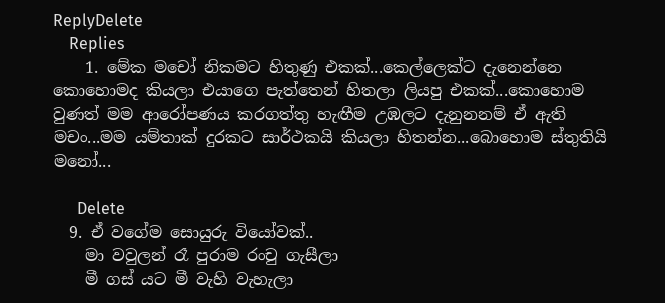ReplyDelete
    Replies
    1. මේක මචෝ නිකමට හිතුණු එකක්...කෙල්ලෙක්ට දැනෙන්නෙ කොහොමද කියලා එයාගෙ පැත්තෙන් හිතලා ලියපු එකක්...කොහොම වුණත් මම ආරෝපණය කරගත්තු හැඟීම උඹලට දැනුනනම් ඒ ඇති මචං...මම යම්තාක් දුරකට සාර්ථකයි කියලා හිතන්න...බොහොම ස්තුතියි මනෝ...

      Delete
  9. ඒ වගේම සොයුරු වියෝවක්..
    මා වවුලන් රෑ පුරාම රංචු ගැසීලා
    මී ගස් යට මී වැහි වැහැලා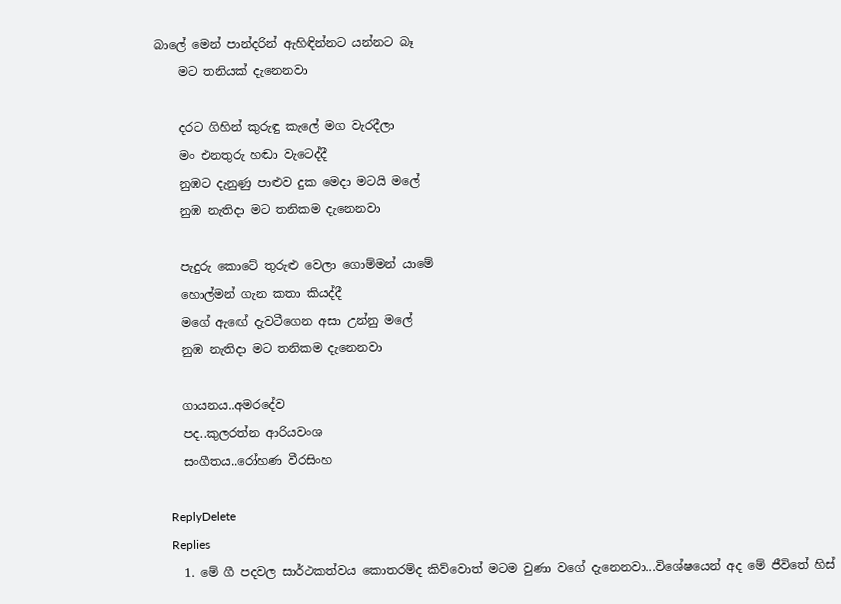බාලේ මෙන් පාන්දරින් ඇහිඳින්නට යන්නට බෑ
    මට තනියක් දැනෙනවා

    දරට ගිහින් කුරුඳු කැලේ මග වැරදීලා
    මං එනතුරු හඬා වැටෙද්දී
    නුඹට දැනුණු පාළුව දුක මෙදා මටයි මලේ
    නුඹ නැතිදා මට තනිකම දැනෙනවා

    පැදුරු කොටේ තුරුළු වෙලා ගොම්මන් යාමේ
    හොල්මන් ගැන කතා කියද්දී
    මගේ ඇඟේ දැවටීගෙන අසා උන්නු මලේ
    නුඹ නැතිදා මට තනිකම දැනෙනවා

    ගායනය..අමරදේව
    පද..කුලරත්න ආරියවංශ
    සංගීතය..රෝහණ වීරසිංහ

    ReplyDelete
    Replies
    1. මේ ගී පදවල සාර්ථකත්වය කොතරම්ද කිව්වොත් මටම වුණා වගේ දැනෙනවා...විශේෂයෙන් අද මේ ජීවිතේ හිස්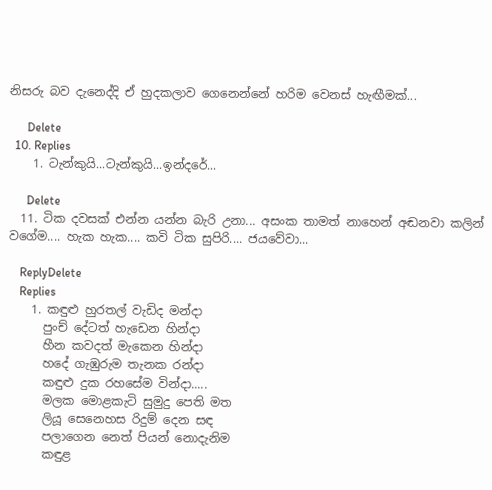නිසරු බව දැනෙද්දි ඒ හුදකලාව ගෙනෙන්නේ හරිම වෙනස් හැඟීමක්...

      Delete
  10. Replies
    1. ටැන්කුයි...ටැන්කුයි...ඉන්දරේ...

      Delete
  11. ටික දවසක් එන්න යන්න බැරි උනා... අසංක තාමත් නාහෙන් අඬනවා කලින් වගේම.... හැක හැක.... කවි ටික සුපිරි.... ජයවේවා...

    ReplyDelete
    Replies
    1. කඳුළු හුරතල් වැඩිද මන්දා
      පුංච් දේටත් හැඩෙන හින්දා
      හීන කවදත් මැකෙන හින්දා
      හදේ ගැඹුරුම තැනක රන්දා
      කඳුළු දුක රහසේම වින්දා.....
      මලක මොළකැටි සුමුදු පෙති මත
      ලියූ සෙනෙහස රිදුම් දෙන සඳ
      පලාගෙන නෙත් පියන් නොදැනිම
      කඳුළ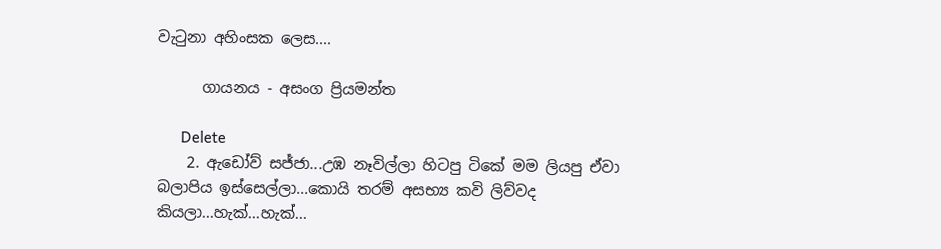වැටුනා අහිංසක ලෙස....

      ගායනය - අසංග ප්‍රියමන්ත

      Delete
    2. ඇඩෝව් සජ්ජා...උඹ නෑවිල්ලා හිටපු ටිකේ මම ලියපු ඒවා බලාපිය ඉස්සෙල්ලා...කොයි තරම් අසභ්‍ය කවි ලිව්වද කියලා...හැක්...හැක්...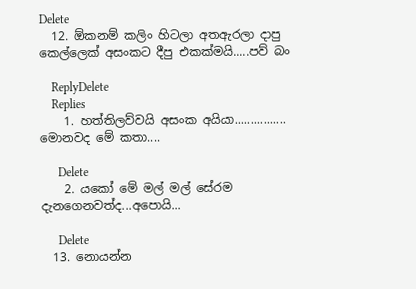Delete
  12. ඕකනම් කලිං හිටලා අතඇරලා දාපු කෙල්ලෙක් අසංකට දීපු එකක්මයි.....පව් බං

    ReplyDelete
    Replies
    1. හත්තිලව්වයි අසංක අයියා................ මොනවද මේ කතා....

      Delete
    2. යකෝ මේ මල් මල් සේරම දැනගෙනවත්ද...අපොයි...

      Delete
  13. නොයන්න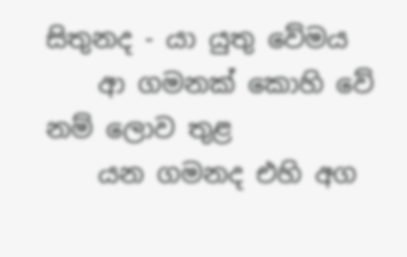සිතුනද - යා යුතු වේමය
    ආ ගමනක් කොහි වේ නම් ලොව තුළ
    යන ගමනද එහි අග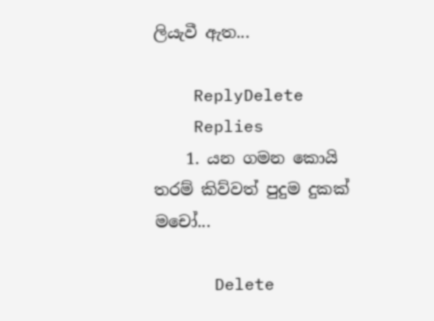ලියැවී ඇත...

    ReplyDelete
    Replies
    1. යන ගමන කොයි තරම් කිව්වත් පුදුම දුකක් මචෝ...

      Delete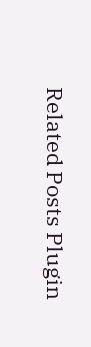Related Posts Plugin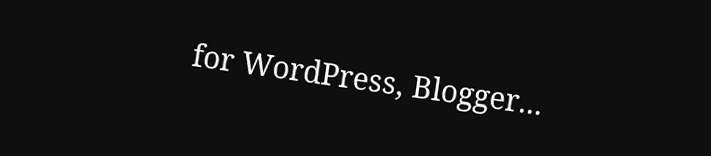for WordPress, Blogger...